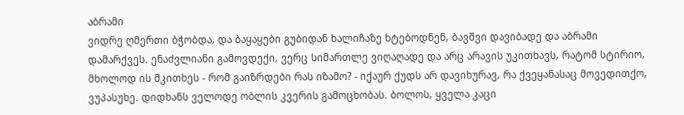აბრამი
ვიდრე ღმერთი ბჭობდა, და ბაყაყები გუბიდან ხალიჩაზე ხტებოდნენ, ბავშვი დავიბადე და აბრამი დამარქვეს. ენაძვლიანი გამოვდექი, ვერც სიმართლე ვიღაღადე და არც არავის უკითხავს, რატომ სტირიო, მხოლოდ ის მკითხეს - რომ გაიზრდები რას იზამო? - იქაურ ქუდს არ დავიხურავ, რა ქვეყანასაც მოვედითქო, ვუპასუხე. დიდხანს ველოდე ობლის კვერის გამოცხობას. ბოლოს, ყველა კაცი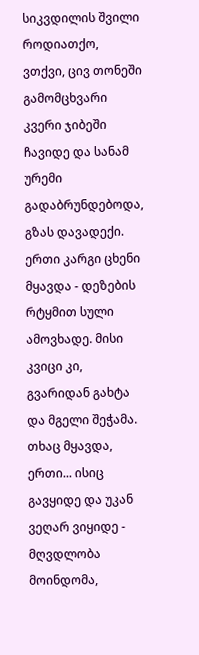სიკვდილის შვილი როდიათქო, ვთქვი, ცივ თონეში გამომცხვარი კვერი ჯიბეში ჩავიდე და სანამ ურემი გადაბრუნდებოდა, გზას დავადექი. ერთი კარგი ცხენი მყავდა - დეზების რტყმით სული ამოვხადე. მისი კვიცი კი, გვარიდან გახტა და მგელი შეჭამა. თხაც მყავდა, ერთი... ისიც გავყიდე და უკან ვეღარ ვიყიდე - მღვდლობა მოინდომა,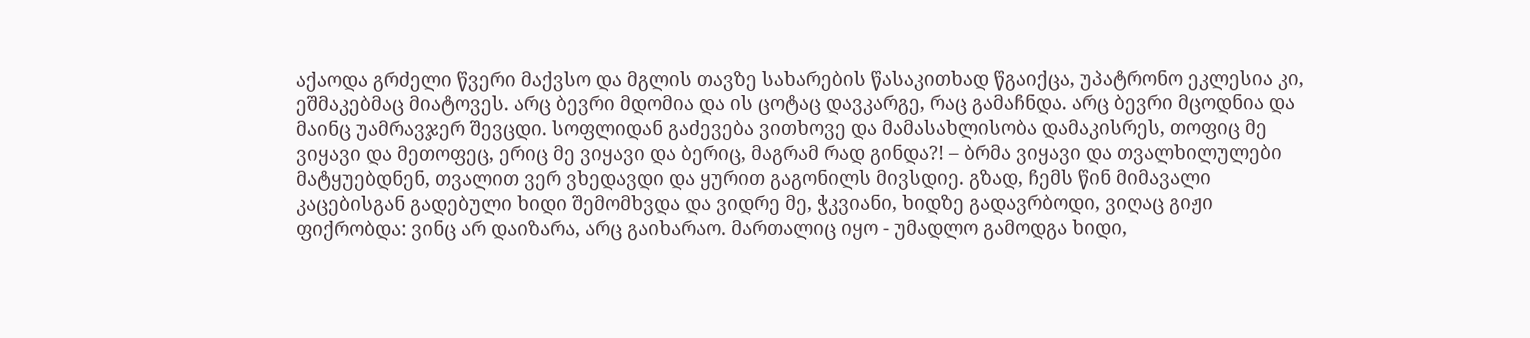აქაოდა გრძელი წვერი მაქვსო და მგლის თავზე სახარების წასაკითხად წგაიქცა, უპატრონო ეკლესია კი, ეშმაკებმაც მიატოვეს. არც ბევრი მდომია და ის ცოტაც დავკარგე, რაც გამაჩნდა. არც ბევრი მცოდნია და მაინც უამრავჯერ შევცდი. სოფლიდან გაძევება ვითხოვე და მამასახლისობა დამაკისრეს, თოფიც მე ვიყავი და მეთოფეც, ერიც მე ვიყავი და ბერიც, მაგრამ რად გინდა?! – ბრმა ვიყავი და თვალხილულები მატყუებდნენ, თვალით ვერ ვხედავდი და ყურით გაგონილს მივსდიე. გზად, ჩემს წინ მიმავალი კაცებისგან გადებული ხიდი შემომხვდა და ვიდრე მე, ჭკვიანი, ხიდზე გადავრბოდი, ვიღაც გიჟი ფიქრობდა: ვინც არ დაიზარა, არც გაიხარაო. მართალიც იყო - უმადლო გამოდგა ხიდი,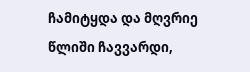ჩამიტყდა და მღვრიე წლიში ჩავვარდი,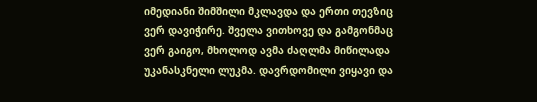იმედიანი შიმშილი მკლავდა და ერთი თევზიც ვერ დავიჭირე. შველა ვითხოვე და გამგონმაც ვერ გაიგო, მხოლოდ ავმა ძაღლმა მიწილადა უკანასკნელი ლუკმა. დავრდომილი ვიყავი და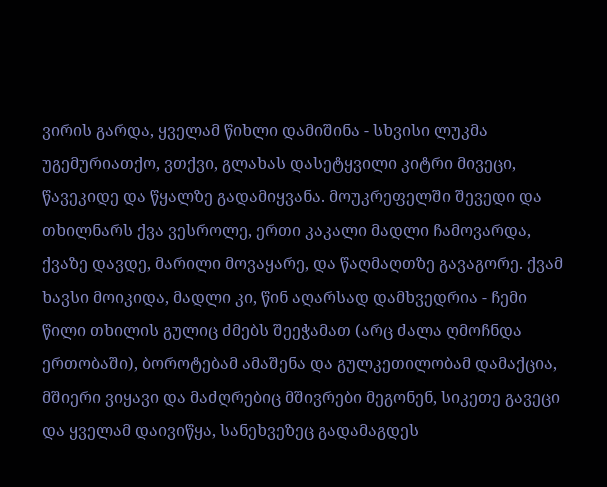ვირის გარდა, ყველამ წიხლი დამიშინა - სხვისი ლუკმა უგემურიათქო, ვთქვი, გლახას დასეტყვილი კიტრი მივეცი, წავეკიდე და წყალზე გადამიყვანა. მოუკრეფელში შევედი და თხილნარს ქვა ვესროლე, ერთი კაკალი მადლი ჩამოვარდა, ქვაზე დავდე, მარილი მოვაყარე, და წაღმაღთზე გავაგორე. ქვამ ხავსი მოიკიდა, მადლი კი, წინ აღარსად დამხვედრია - ჩემი წილი თხილის გულიც ძმებს შეეჭამათ (არც ძალა ღმოჩნდა ერთობაში), ბოროტებამ ამაშენა და გულკეთილობამ დამაქცია, მშიერი ვიყავი და მაძღრებიც მშივრები მეგონენ, სიკეთე გავეცი და ყველამ დაივიწყა, სანეხვეზეც გადამაგდეს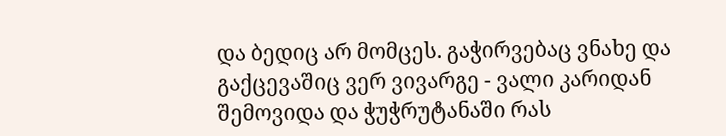და ბედიც არ მომცეს. გაჭირვებაც ვნახე და გაქცევაშიც ვერ ვივარგე - ვალი კარიდან შემოვიდა და ჭუჭრუტანაში რას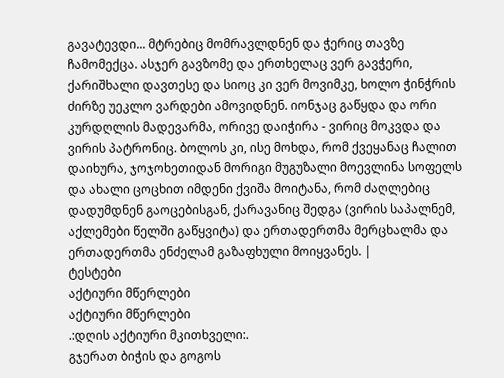გავატევდი... მტრებიც მომრავლდნენ და ჭერიც თავზე ჩამომექცა. ასჯერ გავზომე და ერთხელაც ვერ გავჭერი, ქარიშხალი დავთესე და სიოც კი ვერ მოვიმკე, ხოლო ჭინჭრის ძირზე უეკლო ვარდები ამოვიდნენ. იონჯაც გაწყდა და ორი კურდღლის მადევარმა, ორივე დაიჭირა - ვირიც მოკვდა და ვირის პატრონიც. ბოლოს კი, ისე მოხდა, რომ ქვეყანაც ჩალით დაიხურა, ჯოჯოხეთიდან მორიგი მუგუზალი მოევლინა სოფელს და ახალი ცოცხით იმდენი ქვიშა მოიტანა, რომ ძაღლებიც დადუმდნენ გაოცებისგან, ქარავანიც შედგა (ვირის საპალნემ, აქლემები წელში გაწყვიტა) და ერთადერთმა მერცხალმა და ერთადერთმა ენძელამ გაზაფხული მოიყვანეს. |
ტესტები
აქტიური მწერლები
აქტიური მწერლები
.:დღის აქტიური მკითხველი:.
გჯერათ ბიჭის და გოგოს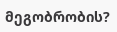მეგობრობის?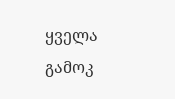ყველა გამოკ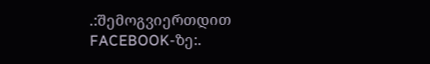.:შემოგვიერთდით FACEBOOK-ზე:.